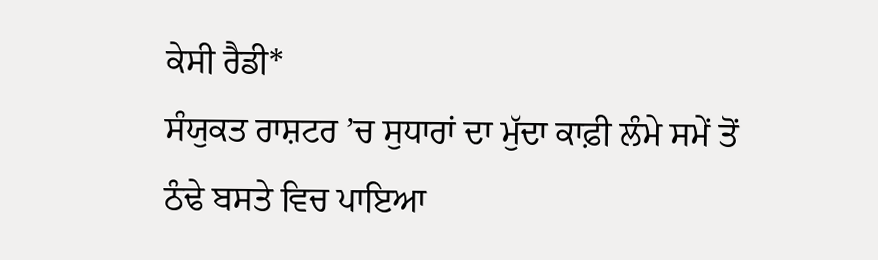ਕੇਸੀ ਰੈਡੀ*
ਸੰਯੁਕਤ ਰਾਸ਼ਟਰ ’ਚ ਸੁਧਾਰਾਂ ਦਾ ਮੁੱਦਾ ਕਾਫ਼ੀ ਲੰਮੇ ਸਮੇਂ ਤੋਂ ਠੰਢੇ ਬਸਤੇ ਵਿਚ ਪਾਇਆ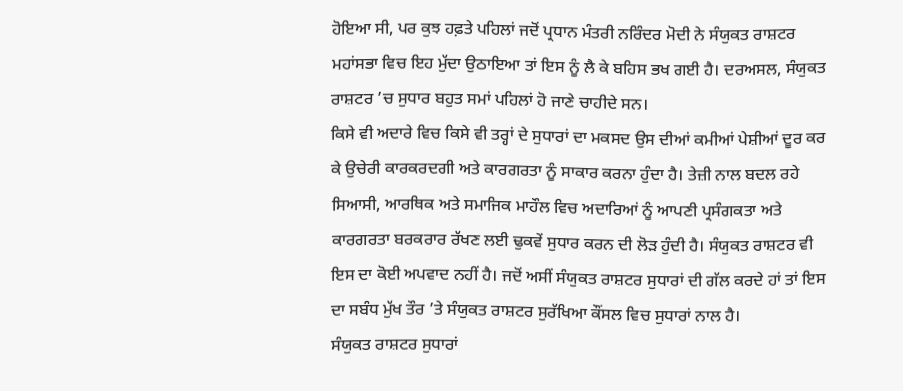ਹੋਇਆ ਸੀ, ਪਰ ਕੁਝ ਹਫ਼ਤੇ ਪਹਿਲਾਂ ਜਦੋਂ ਪ੍ਰਧਾਨ ਮੰਤਰੀ ਨਰਿੰਦਰ ਮੋਦੀ ਨੇ ਸੰਯੁਕਤ ਰਾਸ਼ਟਰ ਮਹਾਂਸਭਾ ਵਿਚ ਇਹ ਮੁੱਦਾ ਉਠਾਇਆ ਤਾਂ ਇਸ ਨੂੰ ਲੈ ਕੇ ਬਹਿਸ ਭਖ ਗਈ ਹੈ। ਦਰਅਸਲ, ਸੰਯੁਕਤ ਰਾਸ਼ਟਰ ’ਚ ਸੁਧਾਰ ਬਹੁਤ ਸਮਾਂ ਪਹਿਲਾਂ ਹੋ ਜਾਣੇ ਚਾਹੀਦੇ ਸਨ।
ਕਿਸੇ ਵੀ ਅਦਾਰੇ ਵਿਚ ਕਿਸੇ ਵੀ ਤਰ੍ਹਾਂ ਦੇ ਸੁਧਾਰਾਂ ਦਾ ਮਕਸਦ ਉਸ ਦੀਆਂ ਕਮੀਆਂ ਪੇਸ਼ੀਆਂ ਦੂਰ ਕਰ ਕੇ ਉਚੇਰੀ ਕਾਰਕਰਦਗੀ ਅਤੇ ਕਾਰਗਰਤਾ ਨੂੰ ਸਾਕਾਰ ਕਰਨਾ ਹੁੰਦਾ ਹੈ। ਤੇਜ਼ੀ ਨਾਲ ਬਦਲ ਰਹੇ ਸਿਆਸੀ, ਆਰਥਿਕ ਅਤੇ ਸਮਾਜਿਕ ਮਾਹੌਲ ਵਿਚ ਅਦਾਰਿਆਂ ਨੂੰ ਆਪਣੀ ਪ੍ਰਸੰਗਕਤਾ ਅਤੇ ਕਾਰਗਰਤਾ ਬਰਕਰਾਰ ਰੱਖਣ ਲਈ ਢੁਕਵੇਂ ਸੁਧਾਰ ਕਰਨ ਦੀ ਲੋੜ ਹੁੰਦੀ ਹੈ। ਸੰਯੁਕਤ ਰਾਸ਼ਟਰ ਵੀ ਇਸ ਦਾ ਕੋਈ ਅਪਵਾਦ ਨਹੀਂ ਹੈ। ਜਦੋਂ ਅਸੀਂ ਸੰਯੁਕਤ ਰਾਸ਼ਟਰ ਸੁਧਾਰਾਂ ਦੀ ਗੱਲ ਕਰਦੇ ਹਾਂ ਤਾਂ ਇਸ ਦਾ ਸਬੰਧ ਮੁੱਖ ਤੌਰ ’ਤੇ ਸੰਯੁਕਤ ਰਾਸ਼ਟਰ ਸੁਰੱਖਿਆ ਕੌਂਸਲ ਵਿਚ ਸੁਧਾਰਾਂ ਨਾਲ ਹੈ।
ਸੰਯੁਕਤ ਰਾਸ਼ਟਰ ਸੁਧਾਰਾਂ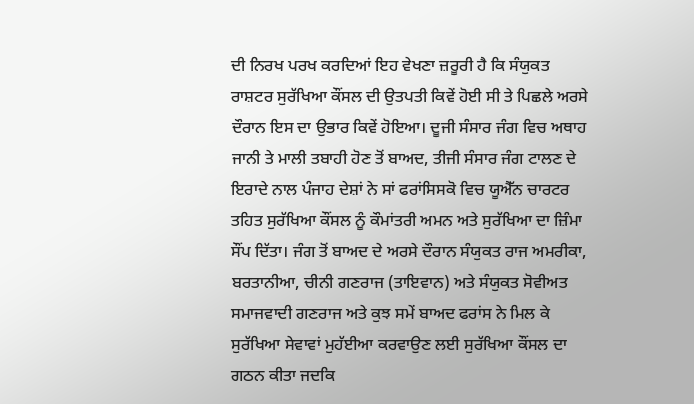ਦੀ ਨਿਰਖ ਪਰਖ ਕਰਦਿਆਂ ਇਹ ਵੇਖਣਾ ਜ਼ਰੂਰੀ ਹੈ ਕਿ ਸੰਯੁਕਤ ਰਾਸ਼ਟਰ ਸੁਰੱਖਿਆ ਕੌਂਸਲ ਦੀ ਉਤਪਤੀ ਕਿਵੇਂ ਹੋਈ ਸੀ ਤੇ ਪਿਛਲੇ ਅਰਸੇ ਦੌਰਾਨ ਇਸ ਦਾ ਉਭਾਰ ਕਿਵੇਂ ਹੋਇਆ। ਦੂਜੀ ਸੰਸਾਰ ਜੰਗ ਵਿਚ ਅਥਾਹ ਜਾਨੀ ਤੇ ਮਾਲੀ ਤਬਾਹੀ ਹੋਣ ਤੋਂ ਬਾਅਦ, ਤੀਜੀ ਸੰਸਾਰ ਜੰਗ ਟਾਲਣ ਦੇ ਇਰਾਦੇ ਨਾਲ ਪੰਜਾਹ ਦੇਸ਼ਾਂ ਨੇ ਸਾਂ ਫਰਾਂਸਿਸਕੋ ਵਿਚ ਯੂਐੱਨ ਚਾਰਟਰ ਤਹਿਤ ਸੁਰੱਖਿਆ ਕੌਂਸਲ ਨੂੰ ਕੌਮਾਂਤਰੀ ਅਮਨ ਅਤੇ ਸੁਰੱਖਿਆ ਦਾ ਜ਼ਿੰਮਾ ਸੌਂਪ ਦਿੱਤਾ। ਜੰਗ ਤੋਂ ਬਾਅਦ ਦੇ ਅਰਸੇ ਦੌਰਾਨ ਸੰਯੁਕਤ ਰਾਜ ਅਮਰੀਕਾ, ਬਰਤਾਨੀਆ, ਚੀਨੀ ਗਣਰਾਜ (ਤਾਇਵਾਨ) ਅਤੇ ਸੰਯੁਕਤ ਸੋਵੀਅਤ ਸਮਾਜਵਾਦੀ ਗਣਰਾਜ ਅਤੇ ਕੁਝ ਸਮੇਂ ਬਾਅਦ ਫਰਾਂਸ ਨੇ ਮਿਲ ਕੇ ਸੁਰੱਖਿਆ ਸੇਵਾਵਾਂ ਮੁਹੱਈਆ ਕਰਵਾਉਣ ਲਈ ਸੁਰੱਖਿਆ ਕੌਂਸਲ ਦਾ ਗਠਨ ਕੀਤਾ ਜਦਕਿ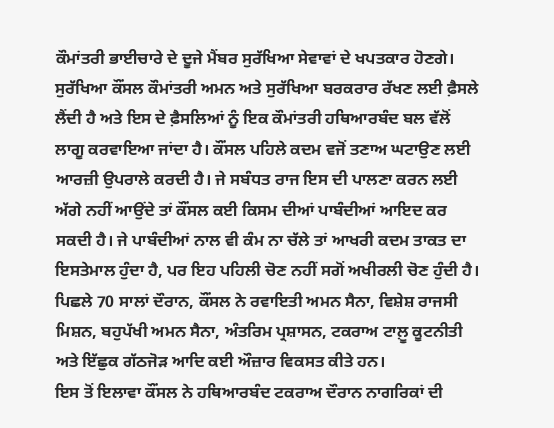ਕੌਮਾਂਤਰੀ ਭਾਈਚਾਰੇ ਦੇ ਦੂਜੇ ਮੈਂਬਰ ਸੁਰੱਖਿਆ ਸੇਵਾਵਾਂ ਦੇ ਖਪਤਕਾਰ ਹੋਣਗੇ।
ਸੁਰੱਖਿਆ ਕੌਂਸਲ ਕੌਮਾਂਤਰੀ ਅਮਨ ਅਤੇ ਸੁਰੱਖਿਆ ਬਰਕਰਾਰ ਰੱਖਣ ਲਈ ਫ਼ੈਸਲੇ ਲੈਂਦੀ ਹੈ ਅਤੇ ਇਸ ਦੇ ਫ਼ੈਸਲਿਆਂ ਨੂੰ ਇਕ ਕੌਮਾਂਤਰੀ ਹਥਿਆਰਬੰਦ ਬਲ ਵੱਲੋਂ ਲਾਗੂ ਕਰਵਾਇਆ ਜਾਂਦਾ ਹੈ। ਕੌਂਸਲ ਪਹਿਲੇ ਕਦਮ ਵਜੋਂ ਤਣਾਅ ਘਟਾਉਣ ਲਈ ਆਰਜ਼ੀ ਉਪਰਾਲੇ ਕਰਦੀ ਹੈ। ਜੇ ਸਬੰਧਤ ਰਾਜ ਇਸ ਦੀ ਪਾਲਣਾ ਕਰਨ ਲਈ ਅੱਗੇ ਨਹੀਂ ਆਉਂਦੇ ਤਾਂ ਕੌਂਸਲ ਕਈ ਕਿਸਮ ਦੀਆਂ ਪਾਬੰਦੀਆਂ ਆਇਦ ਕਰ ਸਕਦੀ ਹੈ। ਜੇ ਪਾਬੰਦੀਆਂ ਨਾਲ ਵੀ ਕੰਮ ਨਾ ਚੱਲੇ ਤਾਂ ਆਖਰੀ ਕਦਮ ਤਾਕਤ ਦਾ ਇਸਤੇਮਾਲ ਹੁੰਦਾ ਹੈ, ਪਰ ਇਹ ਪਹਿਲੀ ਚੋਣ ਨਹੀਂ ਸਗੋਂ ਅਖੀਰਲੀ ਚੋਣ ਹੁੰਦੀ ਹੈ। ਪਿਛਲੇ 70 ਸਾਲਾਂ ਦੌਰਾਨ, ਕੌਂਸਲ ਨੇ ਰਵਾਇਤੀ ਅਮਨ ਸੈਨਾ, ਵਿਸ਼ੇਸ਼ ਰਾਜਸੀ ਮਿਸ਼ਨ, ਬਹੁਪੱਖੀ ਅਮਨ ਸੈਨਾ, ਅੰਤਰਿਮ ਪ੍ਰਸ਼ਾਸਨ, ਟਕਰਾਅ ਟਾਲ਼ੂ ਕੂਟਨੀਤੀ ਅਤੇ ਇੱਛੁਕ ਗੱਠਜੋੜ ਆਦਿ ਕਈ ਔਜ਼ਾਰ ਵਿਕਸਤ ਕੀਤੇ ਹਨ।
ਇਸ ਤੋਂ ਇਲਾਵਾ ਕੌਂਸਲ ਨੇ ਹਥਿਆਰਬੰਦ ਟਕਰਾਅ ਦੌਰਾਨ ਨਾਗਰਿਕਾਂ ਦੀ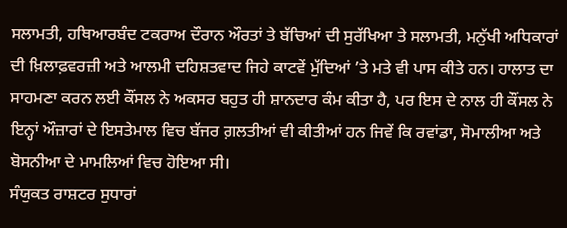ਸਲਾਮਤੀ, ਹਥਿਆਰਬੰਦ ਟਕਰਾਅ ਦੌਰਾਨ ਔਰਤਾਂ ਤੇ ਬੱਚਿਆਂ ਦੀ ਸੁਰੱਖਿਆ ਤੇ ਸਲਾਮਤੀ, ਮਨੁੱਖੀ ਅਧਿਕਾਰਾਂ ਦੀ ਖ਼ਿਲਾਫ਼ਵਰਜ਼ੀ ਅਤੇ ਆਲਮੀ ਦਹਿਸ਼ਤਵਾਦ ਜਿਹੇ ਕਾਟਵੇਂ ਮੁੱਦਿਆਂ ’ਤੇ ਮਤੇ ਵੀ ਪਾਸ ਕੀਤੇ ਹਨ। ਹਾਲਾਤ ਦਾ ਸਾਹਮਣਾ ਕਰਨ ਲਈ ਕੌਂਸਲ ਨੇ ਅਕਸਰ ਬਹੁਤ ਹੀ ਸ਼ਾਨਦਾਰ ਕੰਮ ਕੀਤਾ ਹੈ, ਪਰ ਇਸ ਦੇ ਨਾਲ ਹੀ ਕੌਂਸਲ ਨੇ ਇਨ੍ਹਾਂ ਔਜ਼ਾਰਾਂ ਦੇ ਇਸਤੇਮਾਲ ਵਿਚ ਬੱਜਰ ਗ਼ਲਤੀਆਂ ਵੀ ਕੀਤੀਆਂ ਹਨ ਜਿਵੇਂ ਕਿ ਰਵਾਂਡਾ, ਸੋਮਾਲੀਆ ਅਤੇ ਬੋਸਨੀਆ ਦੇ ਮਾਮਲਿਆਂ ਵਿਚ ਹੋਇਆ ਸੀ।
ਸੰਯੁਕਤ ਰਾਸ਼ਟਰ ਸੁਧਾਰਾਂ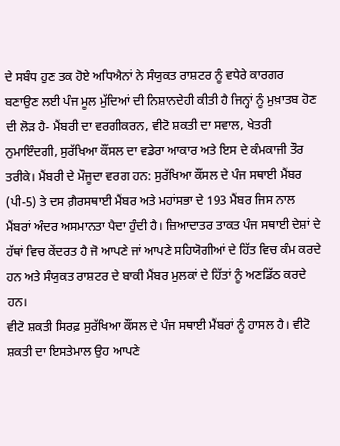ਦੇ ਸਬੰਧ ਹੁਣ ਤਕ ਹੋਏ ਅਧਿਐਨਾਂ ਨੇ ਸੰਯੁਕਤ ਰਾਸ਼ਟਰ ਨੂੰ ਵਧੇਰੇ ਕਾਰਗਰ ਬਣਾਉਣ ਲਈ ਪੰਜ ਮੂਲ ਮੁੱਦਿਆਂ ਦੀ ਨਿਸ਼ਾਨਦੇਹੀ ਕੀਤੀ ਹੈ ਜਿਨ੍ਹਾਂ ਨੂੰ ਮੁਖ਼ਾਤਬ ਹੋਣ ਦੀ ਲੋੜ ਹੈ- ਮੈਂਬਰੀ ਦਾ ਵਰਗੀਕਰਨ, ਵੀਟੋ ਸ਼ਕਤੀ ਦਾ ਸਵਾਲ, ਖੇਤਰੀ ਨੁਮਾਇੰਦਗੀ, ਸੁਰੱਖਿਆ ਕੌਂਸਲ ਦਾ ਵਡੇਰਾ ਆਕਾਰ ਅਤੇ ਇਸ ਦੇ ਕੰਮਕਾਜੀ ਤੌਰ ਤਰੀਕੇ। ਮੈਂਬਰੀ ਦੇ ਮੌਜੂਦਾ ਵਰਗ ਹਨ: ਸੁਰੱਖਿਆ ਕੌਂਸਲ ਦੇ ਪੰਜ ਸਥਾਈ ਮੈਂਬਰ (ਪੀ-5) ਤੇ ਦਸ ਗ਼ੈਰਸਥਾਈ ਮੈਂਬਰ ਅਤੇ ਮਹਾਂਸਭਾ ਦੇ 193 ਮੈਂਬਰ ਜਿਸ ਨਾਲ ਮੈਂਬਰਾਂ ਅੰਦਰ ਅਸਮਾਨਤਾ ਪੈਦਾ ਹੁੰਦੀ ਹੈ। ਜ਼ਿਆਦਾਤਰ ਤਾਕਤ ਪੰਜ ਸਥਾਈ ਦੇਸ਼ਾਂ ਦੇ ਹੱਥਾਂ ਵਿਚ ਕੇਂਦਰਤ ਹੈ ਜੋ ਆਪਣੇ ਜਾਂ ਆਪਣੇ ਸਹਿਯੋਗੀਆਂ ਦੇ ਹਿੱਤ ਵਿਚ ਕੰਮ ਕਰਦੇ ਹਨ ਅਤੇ ਸੰਯੁਕਤ ਰਾਸ਼ਟਰ ਦੇ ਬਾਕੀ ਮੈਂਬਰ ਮੁਲਕਾਂ ਦੇ ਹਿੱਤਾਂ ਨੂੰ ਅਣਡਿੱਠ ਕਰਦੇ ਹਨ।
ਵੀਟੋ ਸ਼ਕਤੀ ਸਿਰਫ਼ ਸੁਰੱਖਿਆ ਕੌਂਸਲ ਦੇ ਪੰਜ ਸਥਾਈ ਮੈਂਬਰਾਂ ਨੂੰ ਹਾਸਲ ਹੈ। ਵੀਟੋ ਸ਼ਕਤੀ ਦਾ ਇਸਤੇਮਾਲ ਉਹ ਆਪਣੇ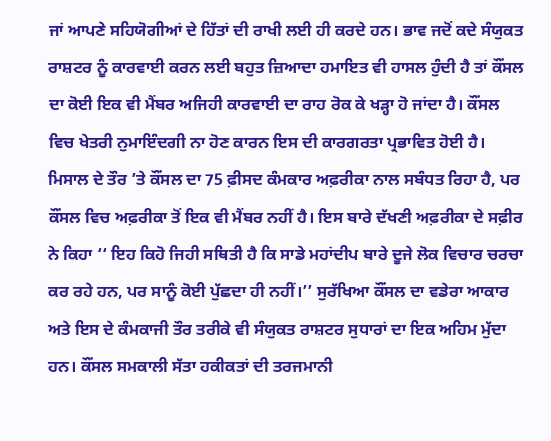ਜਾਂ ਆਪਣੇ ਸਹਿਯੋਗੀਆਂ ਦੇ ਹਿੱਤਾਂ ਦੀ ਰਾਖੀ ਲਈ ਹੀ ਕਰਦੇ ਹਨ। ਭਾਵ ਜਦੋਂ ਕਦੇ ਸੰਯੁਕਤ ਰਾਸ਼ਟਰ ਨੂੰ ਕਾਰਵਾਈ ਕਰਨ ਲਈ ਬਹੁਤ ਜ਼ਿਆਦਾ ਹਮਾਇਤ ਵੀ ਹਾਸਲ ਹੁੰਦੀ ਹੈ ਤਾਂ ਕੌਂਸਲ ਦਾ ਕੋਈ ਇਕ ਵੀ ਮੈਂਬਰ ਅਜਿਹੀ ਕਾਰਵਾਈ ਦਾ ਰਾਹ ਰੋਕ ਕੇ ਖੜ੍ਹਾ ਹੋ ਜਾਂਦਾ ਹੈ। ਕੌਂਸਲ ਵਿਚ ਖੇਤਰੀ ਨੁਮਾਇੰਦਗੀ ਨਾ ਹੋਣ ਕਾਰਨ ਇਸ ਦੀ ਕਾਰਗਰਤਾ ਪ੍ਰਭਾਵਿਤ ਹੋਈ ਹੈ। ਮਿਸਾਲ ਦੇ ਤੌਰ ’ਤੇ ਕੌਂਸਲ ਦਾ 75 ਫ਼ੀਸਦ ਕੰਮਕਾਰ ਅਫ਼ਰੀਕਾ ਨਾਲ ਸਬੰਧਤ ਰਿਹਾ ਹੈ, ਪਰ ਕੌਂਸਲ ਵਿਚ ਅਫ਼ਰੀਕਾ ਤੋਂ ਇਕ ਵੀ ਮੈਂਬਰ ਨਹੀਂ ਹੈ। ਇਸ ਬਾਰੇ ਦੱਖਣੀ ਅਫ਼ਰੀਕਾ ਦੇ ਸਫ਼ੀਰ ਨੇ ਕਿਹਾ ‘‘ ਇਹ ਕਿਹੋ ਜਿਹੀ ਸਥਿਤੀ ਹੈ ਕਿ ਸਾਡੇ ਮਹਾਂਦੀਪ ਬਾਰੇ ਦੂਜੇ ਲੋਕ ਵਿਚਾਰ ਚਰਚਾ ਕਰ ਰਹੇ ਹਨ, ਪਰ ਸਾਨੂੰ ਕੋਈ ਪੁੱਛਦਾ ਹੀ ਨਹੀਂ।’’ ਸੁਰੱਖਿਆ ਕੌਂਸਲ ਦਾ ਵਡੇਰਾ ਆਕਾਰ ਅਤੇ ਇਸ ਦੇ ਕੰਮਕਾਜੀ ਤੌਰ ਤਰੀਕੇ ਵੀ ਸੰਯੁਕਤ ਰਾਸ਼ਟਰ ਸੁਧਾਰਾਂ ਦਾ ਇਕ ਅਹਿਮ ਮੁੱਦਾ ਹਨ। ਕੌਂਸਲ ਸਮਕਾਲੀ ਸੱਤਾ ਹਕੀਕਤਾਂ ਦੀ ਤਰਜਮਾਨੀ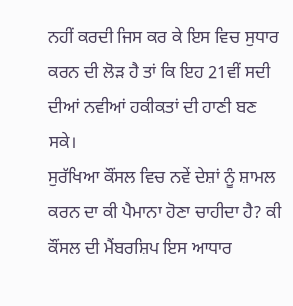ਨਹੀਂ ਕਰਦੀ ਜਿਸ ਕਰ ਕੇ ਇਸ ਵਿਚ ਸੁਧਾਰ ਕਰਨ ਦੀ ਲੋੜ ਹੈ ਤਾਂ ਕਿ ਇਹ 21ਵੀਂ ਸਦੀ ਦੀਆਂ ਨਵੀਆਂ ਹਕੀਕਤਾਂ ਦੀ ਹਾਣੀ ਬਣ ਸਕੇ।
ਸੁਰੱਖਿਆ ਕੌਂਸਲ ਵਿਚ ਨਵੇਂ ਦੇਸ਼ਾਂ ਨੂੰ ਸ਼ਾਮਲ ਕਰਨ ਦਾ ਕੀ ਪੈਮਾਨਾ ਹੋਣਾ ਚਾਹੀਦਾ ਹੈ? ਕੀ ਕੌਂਸਲ ਦੀ ਮੈਂਬਰਸ਼ਿਪ ਇਸ ਆਧਾਰ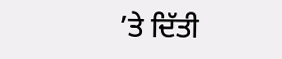’ਤੇ ਦਿੱਤੀ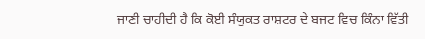ਜਾਣੀ ਚਾਹੀਦੀ ਹੈ ਕਿ ਕੋਈ ਸੰਯੁਕਤ ਰਾਸ਼ਟਰ ਦੇ ਬਜਟ ਵਿਚ ਕਿੰਨਾ ਵਿੱਤੀ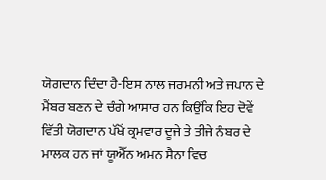ਯੋਗਦਾਨ ਦਿੰਦਾ ਹੈ-ਇਸ ਨਾਲ ਜਰਮਨੀ ਅਤੇ ਜਪਾਨ ਦੇ ਮੈਂਬਰ ਬਣਨ ਦੇ ਚੰਗੇ ਆਸਾਰ ਹਨ ਕਿਉਂਕਿ ਇਹ ਦੋਵੇਂ ਵਿੱਤੀ ਯੋਗਦਾਨ ਪੱਖੋਂ ਕ੍ਰਮਵਾਰ ਦੂਜੇ ਤੇ ਤੀਜੇ ਨੰਬਰ ਦੇ ਮਾਲਕ ਹਨ ਜਾਂ ਯੂਐੱਨ ਅਮਨ ਸੈਨਾ ਵਿਚ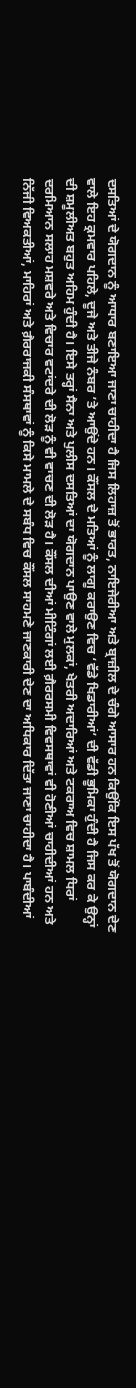ਦਸਤਿਆਂ ਦੇ ਯੋਗਦਾਨ ਨੂੰ ਆਧਾਰ ਬਣਾਇਆ ਜਾਣਾ ਚਾਹੀਦਾ ਹੈ ਜਿਸ ਲਿਹਾਜ਼ ਤੋਂ ਭਾਰਤ, ਨਾਇਜੇਰੀਆ ਅਤੇ ਬ੍ਰਾਜ਼ੀਲ ਦੇ ਚੰਗੇ ਆਸਾਰ ਹਨ ਕਿਉਂਕਿ ਇਸ ਪੱਖ ਤੋਂ ਯੋਗਦਾਨ ਦੇਣ ਵਾਲੇ ਇਹ ਕ੍ਰਮਵਾਰ ਪਹਿਲੇ, ਦੂਜੇ ਅਤੇ ਤੀਜੇ ਨੰਬਰ ’ਤੇ ਆਉਂਦੇ ਹਨ। ਕੌਂਸਲ ਦੇ ਮਤਿਆਂ ਨੂੰ ਲਾਗੂ ਕਰਾਉਣ ਵਿਚ ‘ਵੱਡੇ ਖਿਡਾਰੀਆਂ’ ਦੀ ਵੱਡੀ ਭੂਮਿਕਾ ਹੁੰਦੀ ਹੈ ਜਿਸ ਕਰ ਕੇ ਉਨ੍ਹਾਂ ਦੀ ਸ਼ਮੂਲੀਅਤ ਬਹੁਤ ਅਹਿਮ ਹੁੰਦੀ ਹੈ। ਇਸੇ ਤਰ੍ਹਾਂ ਸੈਨਾ ਅਤੇ ਪੁਲੀਸ ਦਸਤਿਆਂ ਦਾ ਯੋਗਦਾਨ ਪਾਉਣ ਵਾਲੇ ਮੁਲਕਾਂ, ਖੇਤਰੀ ਅਦਾਰਿਆਂ ਅਤੇ ਟਕਰਾਅ ਵਿਚ ਸ਼ਾਮਲ ਧਿਰਾਂ ਦਰਮਿਆਨ ਸਲਾਹ ਮਸ਼ਵਰੇ ਅਤੇ ਵਿਚਾਰ ਵਟਾਂਦਰੇ ਦੀ ਲੋੜ ਨੂੰ ਵੀ ਵਾਚਣ ਦੀ ਲੋੜ ਹੈ। ਕੌਂਸਲ ਦੀਆਂ ਮੀਟਿੰਗਾਂ ਲਈ ਗ਼ੈਰਰਸਮੀ ਵਿਵਸਥਾਵਾਂ ਵੀ ਹੋਣੀਆਂ ਚਾਹੀਦੀਆਂ ਹਨ ਅਤੇ ਨਿੱਜੀ ਵਿਅਕਤੀਆਂ, ਮਾਹਿਰਾਂ ਅਤੇ ਗ਼ੈਰਰਾਜਕੀ ਸੰਸਥਾਵਾਂ ਨੂੰ ਕਿਸੇ ਮਾਮਲੇ ਦੇ ਸਬੰਧ ਵਿਚ ਕੌਂਸਲ ਸਾਹਮਣੇ ਜਾਣਕਾਰੀ ਦੇਣ ਦਾ ਅਧਿਕਾਰ ਦਿੱਤਾ ਜਾਣਾ ਚਾਹੀਦਾ ਹੈ। ਪਾਬੰਦੀਆਂ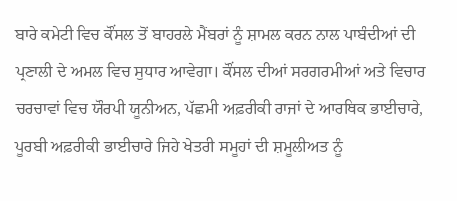ਬਾਰੇ ਕਮੇਟੀ ਵਿਚ ਕੌਂਸਲ ਤੋਂ ਬਾਹਰਲੇ ਮੈਂਬਰਾਂ ਨੂੰ ਸ਼ਾਮਲ ਕਰਨ ਨਾਲ ਪਾਬੰਦੀਆਂ ਦੀ ਪ੍ਰਣਾਲੀ ਦੇ ਅਮਲ ਵਿਚ ਸੁਧਾਰ ਆਵੇਗਾ। ਕੌਂਸਲ ਦੀਆਂ ਸਰਗਰਮੀਆਂ ਅਤੇ ਵਿਚਾਰ ਚਰਚਾਵਾਂ ਵਿਚ ਯੌਰਪੀ ਯੂਨੀਅਨ, ਪੱਛਮੀ ਅਫ਼ਰੀਕੀ ਰਾਜਾਂ ਦੇ ਆਰਥਿਕ ਭਾਈਚਾਰੇ, ਪੂਰਬੀ ਅਫ਼ਰੀਕੀ ਭਾਈਚਾਰੇ ਜਿਹੇ ਖੇਤਰੀ ਸਮੂਹਾਂ ਦੀ ਸ਼ਮੂਲੀਅਤ ਨੂੰ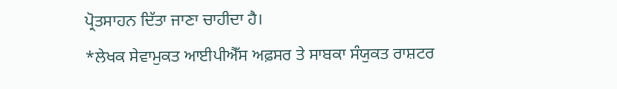ਪ੍ਰੋਤਸਾਹਨ ਦਿੱਤਾ ਜਾਣਾ ਚਾਹੀਦਾ ਹੈ।
*ਲੇਖਕ ਸੇਵਾਮੁਕਤ ਆਈਪੀਐੱਸ ਅਫ਼ਸਰ ਤੇ ਸਾਬਕਾ ਸੰਯੁਕਤ ਰਾਸ਼ਟਰ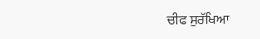ਚੀਫ ਸੁਰੱਖਿਆ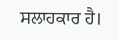ਸਲਾਹਕਾਰ ਹੈ।